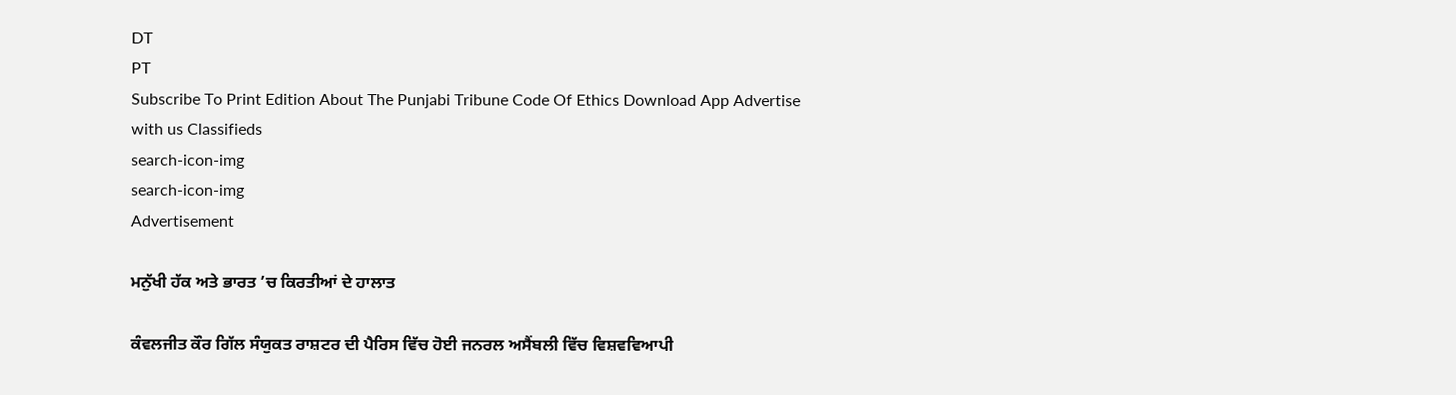DT
PT
Subscribe To Print Edition About The Punjabi Tribune Code Of Ethics Download App Advertise with us Classifieds
search-icon-img
search-icon-img
Advertisement

ਮਨੁੱਖੀ ਹੱਕ ਅਤੇ ਭਾਰਤ ’ਚ ਕਿਰਤੀਆਂ ਦੇ ਹਾਲਾਤ

ਕੰਵਲਜੀਤ ਕੌਰ ਗਿੱਲ ਸੰਯੁਕਤ ਰਾਸ਼ਟਰ ਦੀ ਪੈਰਿਸ ਵਿੱਚ ਹੋਈ ਜਨਰਲ ਅਸੈਂਬਲੀ ਵਿੱਚ ਵਿਸ਼ਵਵਿਆਪੀ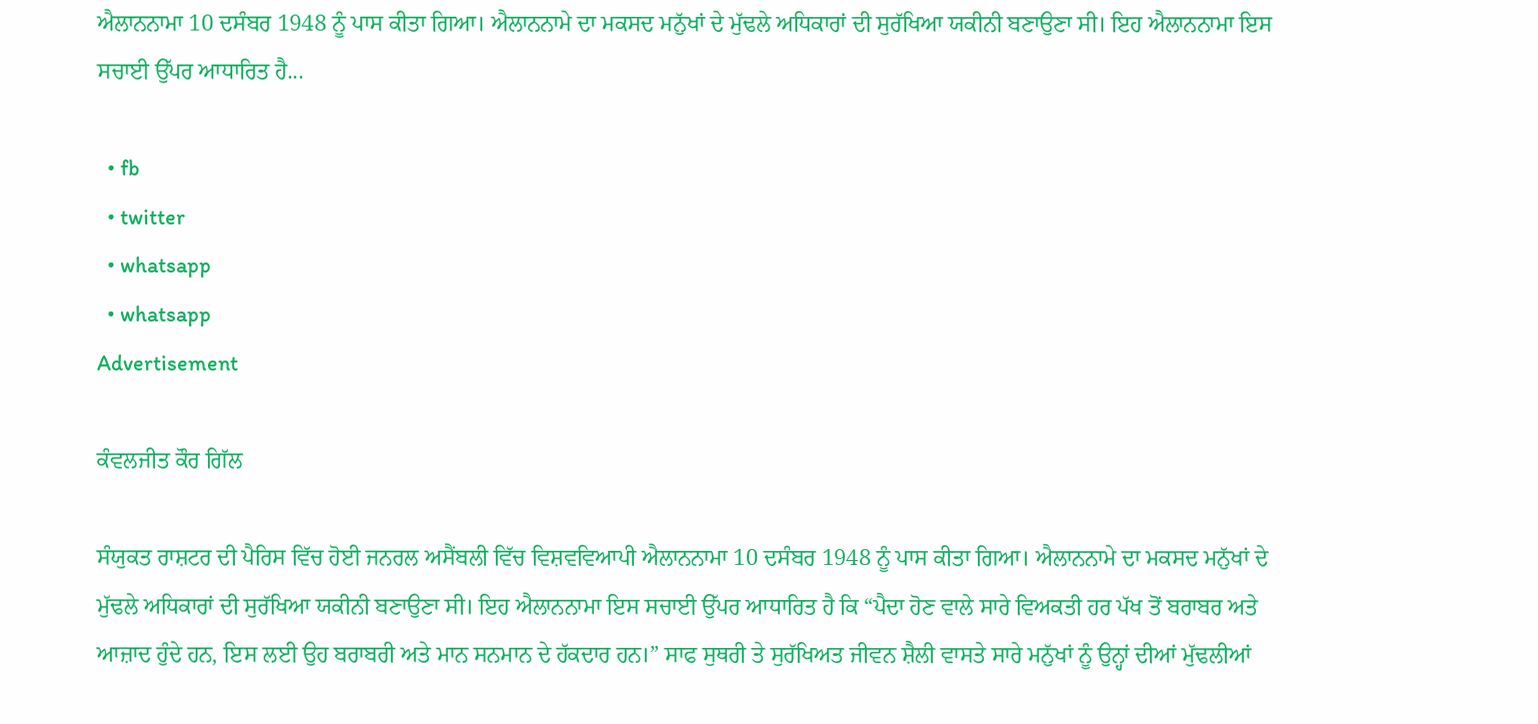ਐਲਾਨਨਾਮਾ 10 ਦਸੰਬਰ 1948 ਨੂੰ ਪਾਸ ਕੀਤਾ ਗਿਆ। ਐਲਾਨਨਾਮੇ ਦਾ ਮਕਸਦ ਮਨੁੱਖਾਂ ਦੇ ਮੁੱਢਲੇ ਅਧਿਕਾਰਾਂ ਦੀ ਸੁਰੱਖਿਆ ਯਕੀਨੀ ਬਣਾਉਣਾ ਸੀ। ਇਹ ਐਲਾਨਨਾਮਾ ਇਸ ਸਚਾਈ ਉੱਪਰ ਆਧਾਰਿਤ ਹੈ...

  • fb
  • twitter
  • whatsapp
  • whatsapp
Advertisement

ਕੰਵਲਜੀਤ ਕੌਰ ਗਿੱਲ

ਸੰਯੁਕਤ ਰਾਸ਼ਟਰ ਦੀ ਪੈਰਿਸ ਵਿੱਚ ਹੋਈ ਜਨਰਲ ਅਸੈਂਬਲੀ ਵਿੱਚ ਵਿਸ਼ਵਵਿਆਪੀ ਐਲਾਨਨਾਮਾ 10 ਦਸੰਬਰ 1948 ਨੂੰ ਪਾਸ ਕੀਤਾ ਗਿਆ। ਐਲਾਨਨਾਮੇ ਦਾ ਮਕਸਦ ਮਨੁੱਖਾਂ ਦੇ ਮੁੱਢਲੇ ਅਧਿਕਾਰਾਂ ਦੀ ਸੁਰੱਖਿਆ ਯਕੀਨੀ ਬਣਾਉਣਾ ਸੀ। ਇਹ ਐਲਾਨਨਾਮਾ ਇਸ ਸਚਾਈ ਉੱਪਰ ਆਧਾਰਿਤ ਹੈ ਕਿ “ਪੈਦਾ ਹੋਣ ਵਾਲੇ ਸਾਰੇ ਵਿਅਕਤੀ ਹਰ ਪੱਖ ਤੋਂ ਬਰਾਬਰ ਅਤੇ ਆਜ਼ਾਦ ਹੁੰਦੇ ਹਨ, ਇਸ ਲਈ ਉਹ ਬਰਾਬਰੀ ਅਤੇ ਮਾਨ ਸਨਮਾਨ ਦੇ ਹੱਕਦਾਰ ਹਨ।” ਸਾਫ ਸੁਥਰੀ ਤੇ ਸੁਰੱਖਿਅਤ ਜੀਵਨ ਸ਼ੈਲੀ ਵਾਸਤੇ ਸਾਰੇ ਮਨੁੱਖਾਂ ਨੂੰ ਉਨ੍ਹਾਂ ਦੀਆਂ ਮੁੱਢਲੀਆਂ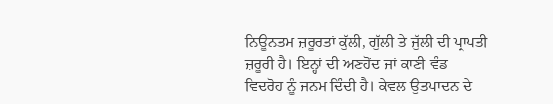ਨਿਊਨਤਮ ਜ਼ਰੂਰਤਾਂ ਕੁੱਲੀ, ਗੁੱਲੀ ਤੇ ਜੁੱਲੀ ਦੀ ਪ੍ਰਾਪਤੀ ਜ਼ਰੂਰੀ ਹੈ। ਇਨ੍ਹਾਂ ਦੀ ਅਣਹੋਂਦ ਜਾਂ ਕਾਣੀ ਵੰਡ ਵਿਦਰੋਹ ਨੂੰ ਜਨਮ ਦਿੰਦੀ ਹੈ। ਕੇਵਲ ਉਤਪਾਦਨ ਦੇ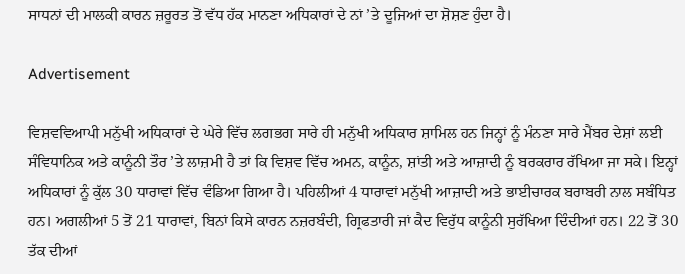ਸਾਧਨਾਂ ਦੀ ਮਾਲਕੀ ਕਾਰਨ ਜ਼ਰੂਰਤ ਤੋਂ ਵੱਧ ਹੱਕ ਮਾਨਣਾ ਅਧਿਕਾਰਾਂ ਦੇ ਨਾਂ ’ਤੇ ਦੂਜਿਆਂ ਦਾ ਸ਼ੋਸ਼ਣ ਹੁੰਦਾ ਹੈ।

Advertisement

ਵਿਸ਼ਵਵਿਆਪੀ ਮਨੁੱਖੀ ਅਧਿਕਾਰਾਂ ਦੇ ਘੇਰੇ ਵਿੱਚ ਲਗਭਗ ਸਾਰੇ ਹੀ ਮਨੁੱਖੀ ਅਧਿਕਾਰ ਸ਼ਾਮਿਲ ਹਨ ਜਿਨ੍ਹਾਂ ਨੂੰ ਮੰਨਣਾ ਸਾਰੇ ਮੈਂਬਰ ਦੇਸ਼ਾਂ ਲਈ ਸੰਵਿਧਾਨਿਕ ਅਤੇ ਕਾਨੂੰਨੀ ਤੌਰ ’ਤੇ ਲਾਜ਼ਮੀ ਹੈ ਤਾਂ ਕਿ ਵਿਸ਼ਵ ਵਿੱਚ ਅਮਨ, ਕਾਨੂੰਨ, ਸ਼ਾਂਤੀ ਅਤੇ ਆਜ਼ਾਦੀ ਨੂੰ ਬਰਕਰਾਰ ਰੱਖਿਆ ਜਾ ਸਕੇ। ਇਨ੍ਹਾਂ ਅਧਿਕਾਰਾਂ ਨੂੰ ਕੁੱਲ 30 ਧਾਰਾਵਾਂ ਵਿੱਚ ਵੰਡਿਆ ਗਿਆ ਹੈ। ਪਹਿਲੀਆਂ 4 ਧਾਰਾਵਾਂ ਮਨੁੱਖੀ ਆਜ਼ਾਦੀ ਅਤੇ ਭਾਈਚਾਰਕ ਬਰਾਬਰੀ ਨਾਲ ਸਬੰਧਿਤ ਹਨ। ਅਗਲੀਆਂ 5 ਤੋਂ 21 ਧਾਰਾਵਾਂ, ਬਿਨਾਂ ਕਿਸੇ ਕਾਰਨ ਨਜ਼ਰਬੰਦੀ, ਗ੍ਰਿਫਤਾਰੀ ਜਾਂ ਕੈਦ ਵਿਰੁੱਧ ਕਾਨੂੰਨੀ ਸੁਰੱਖਿਆ ਦਿੰਦੀਆਂ ਹਨ। 22 ਤੋਂ 30 ਤੱਕ ਦੀਆਂ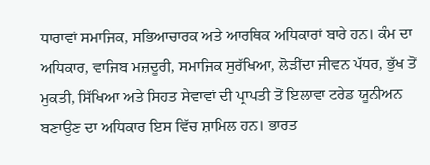ਧਾਰਾਵਾਂ ਸਮਾਜਿਕ, ਸਭਿਆਚਾਰਕ ਅਤੇ ਆਰਥਿਕ ਅਧਿਕਾਰਾਂ ਬਾਰੇ ਹਨ। ਕੰਮ ਦਾ ਅਧਿਕਾਰ, ਵਾਜਿਬ ਮਜ਼ਦੂਰੀ, ਸਮਾਜਿਕ ਸੁਰੱਖਿਆ, ਲੋੜੀਂਦਾ ਜੀਵਨ ਪੱਧਰ, ਭੁੱਖ ਤੋਂ ਮੁਕਤੀ, ਸਿੱਖਿਆ ਅਤੇ ਸਿਹਤ ਸੇਵਾਵਾਂ ਦੀ ਪ੍ਰਾਪਤੀ ਤੋਂ ਇਲਾਵਾ ਟਰੇਡ ਯੂਨੀਅਨ ਬਣਾਉਣ ਦਾ ਅਧਿਕਾਰ ਇਸ ਵਿੱਚ ਸ਼ਾਮਿਲ ਹਨ। ਭਾਰਤ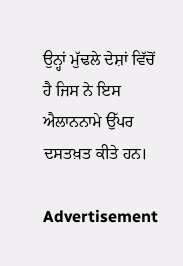ਉਨ੍ਹਾਂ ਮੁੱਢਲੇ ਦੇਸ਼ਾਂ ਵਿੱਚੋਂ ਹੈ ਜਿਸ ਨੇ ਇਸ ਐਲਾਨਨਾਮੇ ਉੱਪਰ ਦਸਤਖ਼ਤ ਕੀਤੇ ਹਨ।

Advertisement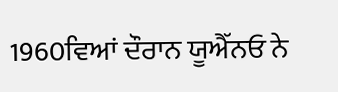1960ਵਿਆਂ ਦੌਰਾਨ ਯੂਐੱਨਓ ਨੇ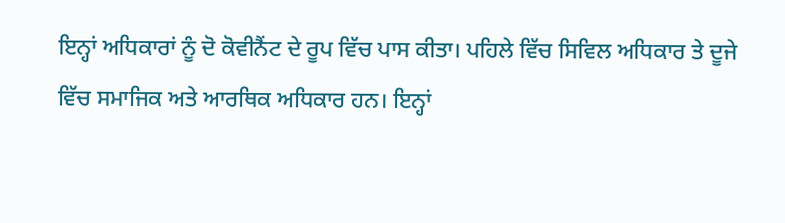ਇਨ੍ਹਾਂ ਅਧਿਕਾਰਾਂ ਨੂੰ ਦੋ ਕੋਵੀਨੈਂਟ ਦੇ ਰੂਪ ਵਿੱਚ ਪਾਸ ਕੀਤਾ। ਪਹਿਲੇ ਵਿੱਚ ਸਿਵਿਲ ਅਧਿਕਾਰ ਤੇ ਦੂਜੇ ਵਿੱਚ ਸਮਾਜਿਕ ਅਤੇ ਆਰਥਿਕ ਅਧਿਕਾਰ ਹਨ। ਇਨ੍ਹਾਂ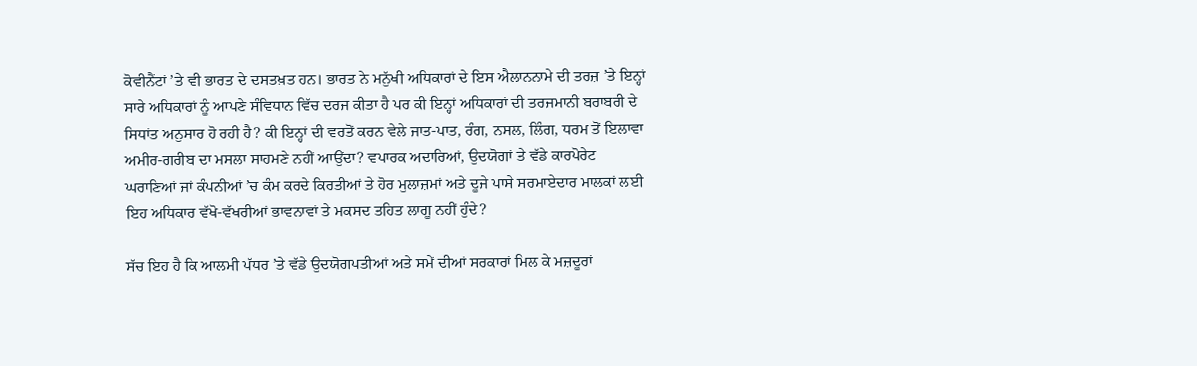ਕੋਵੀਨੈਂਟਾਂ ’ਤੇ ਵੀ ਭਾਰਤ ਦੇ ਦਸਤਖ਼ਤ ਹਨ। ਭਾਰਤ ਨੇ ਮਨੁੱਖੀ ਅਧਿਕਾਰਾਂ ਦੇ ਇਸ ਐਲਾਨਨਾਮੇ ਦੀ ਤਰਜ਼ ’ਤੇ ਇਨ੍ਹਾਂ ਸਾਰੇ ਅਧਿਕਾਰਾਂ ਨੂੰ ਆਪਣੇ ਸੰਵਿਧਾਨ ਵਿੱਚ ਦਰਜ ਕੀਤਾ ਹੈ ਪਰ ਕੀ ਇਨ੍ਹਾਂ ਅਧਿਕਾਰਾਂ ਦੀ ਤਰਜਮਾਨੀ ਬਰਾਬਰੀ ਦੇ ਸਿਧਾਂਤ ਅਨੁਸਾਰ ਹੋ ਰਹੀ ਹੈ? ਕੀ ਇਨ੍ਹਾਂ ਦੀ ਵਰਤੋਂ ਕਰਨ ਵੇਲੇ ਜਾਤ-ਪਾਤ, ਰੰਗ, ਨਸਲ, ਲਿੰਗ, ਧਰਮ ਤੋਂ ਇਲਾਵਾ ਅਮੀਰ-ਗਰੀਬ ਦਾ ਮਸਲਾ ਸਾਹਮਣੇ ਨਹੀਂ ਆਉਂਦਾ? ਵਪਾਰਕ ਅਦਾਰਿਆਂ, ਉਦਯੋਗਾਂ ਤੇ ਵੱਡੇ ਕਾਰਪੋਰੇਟ ਘਰਾਣਿਆਂ ਜਾਂ ਕੰਪਨੀਆਂ ’ਚ ਕੰਮ ਕਰਦੇ ਕਿਰਤੀਆਂ ਤੇ ਹੋਰ ਮੁਲਾਜ਼ਮਾਂ ਅਤੇ ਦੂਜੇ ਪਾਸੇ ਸਰਮਾਏਦਾਰ ਮਾਲਕਾਂ ਲਈ ਇਹ ਅਧਿਕਾਰ ਵੱਖੋ-ਵੱਖਰੀਆਂ ਭਾਵਨਾਵਾਂ ਤੇ ਮਕਸਦ ਤਹਿਤ ਲਾਗੂ ਨਹੀਂ ਹੁੰਦੇ?

ਸੱਚ ਇਹ ਹੈ ਕਿ ਆਲਮੀ ਪੱਧਰ ’ਤੇ ਵੱਡੇ ਉਦਯੋਗਪਤੀਆਂ ਅਤੇ ਸਮੇਂ ਦੀਆਂ ਸਰਕਾਰਾਂ ਮਿਲ ਕੇ ਮਜ਼ਦੂਰਾਂ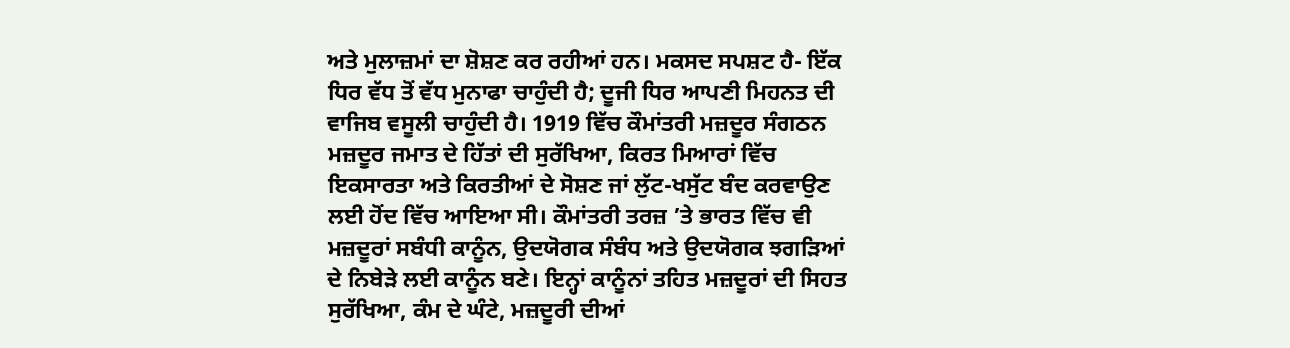ਅਤੇ ਮੁਲਾਜ਼ਮਾਂ ਦਾ ਸ਼ੋਸ਼ਣ ਕਰ ਰਹੀਆਂ ਹਨ। ਮਕਸਦ ਸਪਸ਼ਟ ਹੈ- ਇੱਕ ਧਿਰ ਵੱਧ ਤੋਂ ਵੱਧ ਮੁਨਾਫਾ ਚਾਹੁੰਦੀ ਹੈ; ਦੂਜੀ ਧਿਰ ਆਪਣੀ ਮਿਹਨਤ ਦੀ ਵਾਜਿਬ ਵਸੂਲੀ ਚਾਹੁੰਦੀ ਹੈ। 1919 ਵਿੱਚ ਕੌਮਾਂਤਰੀ ਮਜ਼ਦੂਰ ਸੰਗਠਨ ਮਜ਼ਦੂਰ ਜਮਾਤ ਦੇ ਹਿੱਤਾਂ ਦੀ ਸੁਰੱਖਿਆ, ਕਿਰਤ ਮਿਆਰਾਂ ਵਿੱਚ ਇਕਸਾਰਤਾ ਅਤੇ ਕਿਰਤੀਆਂ ਦੇ ਸੋਸ਼ਣ ਜਾਂ ਲੁੱਟ-ਖਸੁੱਟ ਬੰਦ ਕਰਵਾਉਣ ਲਈ ਹੋਂਦ ਵਿੱਚ ਆਇਆ ਸੀ। ਕੌਮਾਂਤਰੀ ਤਰਜ਼ ’ਤੇ ਭਾਰਤ ਵਿੱਚ ਵੀ ਮਜ਼ਦੂਰਾਂ ਸਬੰਧੀ ਕਾਨੂੰਨ, ਉਦਯੋਗਕ ਸੰਬੰਧ ਅਤੇ ਉਦਯੋਗਕ ਝਗੜਿਆਂ ਦੇ ਨਿਬੇੜੇ ਲਈ ਕਾਨੂੰਨ ਬਣੇ। ਇਨ੍ਹਾਂ ਕਾਨੂੰਨਾਂ ਤਹਿਤ ਮਜ਼ਦੂਰਾਂ ਦੀ ਸਿਹਤ ਸੁਰੱਖਿਆ, ਕੰਮ ਦੇ ਘੰਟੇ, ਮਜ਼ਦੂਰੀ ਦੀਆਂ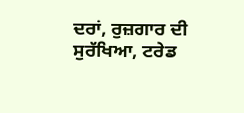ਦਰਾਂ, ਰੁਜ਼ਗਾਰ ਦੀ ਸੁਰੱਖਿਆ, ਟਰੇਡ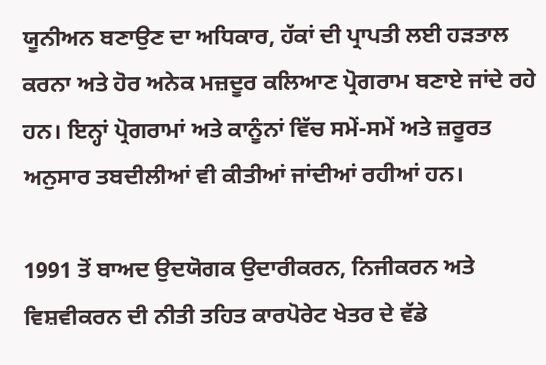ਯੂਨੀਅਨ ਬਣਾਉਣ ਦਾ ਅਧਿਕਾਰ, ਹੱਕਾਂ ਦੀ ਪ੍ਰਾਪਤੀ ਲਈ ਹੜਤਾਲ ਕਰਨਾ ਅਤੇ ਹੋਰ ਅਨੇਕ ਮਜ਼ਦੂਰ ਕਲਿਆਣ ਪ੍ਰੋਗਰਾਮ ਬਣਾਏ ਜਾਂਦੇ ਰਹੇ ਹਨ। ਇਨ੍ਹਾਂ ਪ੍ਰੋਗਰਾਮਾਂ ਅਤੇ ਕਾਨੂੰਨਾਂ ਵਿੱਚ ਸਮੇਂ-ਸਮੇਂ ਅਤੇ ਜ਼ਰੂਰਤ ਅਨੁਸਾਰ ਤਬਦੀਲੀਆਂ ਵੀ ਕੀਤੀਆਂ ਜਾਂਦੀਆਂ ਰਹੀਆਂ ਹਨ।

1991 ਤੋਂ ਬਾਅਦ ਉਦਯੋਗਕ ਉਦਾਰੀਕਰਨ, ਨਿਜੀਕਰਨ ਅਤੇ ਵਿਸ਼ਵੀਕਰਨ ਦੀ ਨੀਤੀ ਤਹਿਤ ਕਾਰਪੋਰੇਟ ਖੇਤਰ ਦੇ ਵੱਡੇ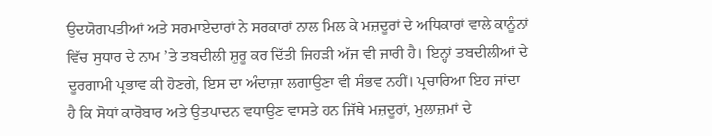ਉਦਯੋਗਪਤੀਆਂ ਅਤੇ ਸਰਮਾਏਦਾਰਾਂ ਨੇ ਸਰਕਾਰਾਂ ਨਾਲ ਮਿਲ ਕੇ ਮਜ਼ਦੂਰਾਂ ਦੇ ਅਧਿਕਾਰਾਂ ਵਾਲੇ ਕਾਨੂੰਨਾਂ ਵਿੱਚ ਸੁਧਾਰ ਦੇ ਨਾਮ ’ਤੇ ਤਬਦੀਲੀ ਸ਼ੁਰੂ ਕਰ ਦਿੱਤੀ ਜਿਹੜੀ ਅੱਜ ਵੀ ਜਾਰੀ ਹੈ। ਇਨ੍ਹਾਂ ਤਬਦੀਲੀਆਂ ਦੇ ਦੂਰਗਾਮੀ ਪ੍ਰਭਾਵ ਕੀ ਹੋਣਗੇ, ਇਸ ਦਾ ਅੰਦਾਜ਼ਾ ਲਗਾਉਣਾ ਵੀ ਸੰਭਵ ਨਹੀਂ। ਪ੍ਰਚਾਰਿਆ ਇਹ ਜਾਂਦਾ ਹੈ ਕਿ ਸੋਧਾਂ ਕਾਰੋਬਾਰ ਅਤੇ ਉਤਪਾਦਨ ਵਧਾਉਣ ਵਾਸਤੇ ਹਨ ਜਿੱਥੇ ਮਜ਼ਦੂਰਾਂ, ਮੁਲਾਜ਼ਮਾਂ ਦੇ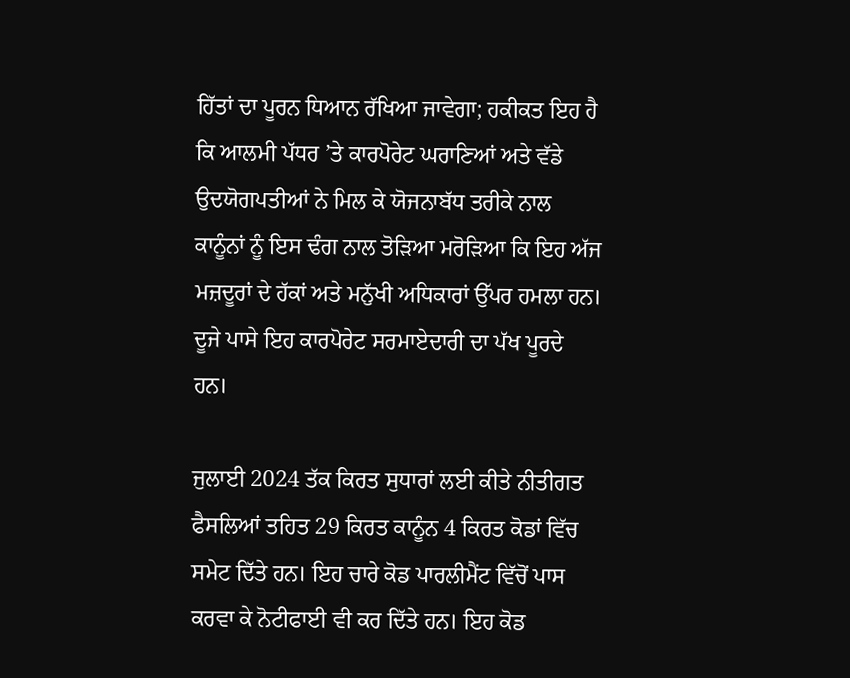ਹਿੱਤਾਂ ਦਾ ਪੂਰਨ ਧਿਆਨ ਰੱਖਿਆ ਜਾਵੇਗਾ; ਹਕੀਕਤ ਇਹ ਹੈ ਕਿ ਆਲਮੀ ਪੱਧਰ ’ਤੇ ਕਾਰਪੋਰੇਟ ਘਰਾਣਿਆਂ ਅਤੇ ਵੱਡੇ ਉਦਯੋਗਪਤੀਆਂ ਨੇ ਮਿਲ ਕੇ ਯੋਜਨਾਬੱਧ ਤਰੀਕੇ ਨਾਲ ਕਾਨੂੰਨਾਂ ਨੂੰ ਇਸ ਢੰਗ ਨਾਲ ਤੋੜਿਆ ਮਰੋੜਿਆ ਕਿ ਇਹ ਅੱਜ ਮਜ਼ਦੂਰਾਂ ਦੇ ਹੱਕਾਂ ਅਤੇ ਮਨੁੱਖੀ ਅਧਿਕਾਰਾਂ ਉੱਪਰ ਹਮਲਾ ਹਨ। ਦੂਜੇ ਪਾਸੇ ਇਹ ਕਾਰਪੋਰੇਟ ਸਰਮਾਏਦਾਰੀ ਦਾ ਪੱਖ ਪੂਰਦੇ ਹਨ।

ਜੁਲਾਈ 2024 ਤੱਕ ਕਿਰਤ ਸੁਧਾਰਾਂ ਲਈ ਕੀਤੇ ਨੀਤੀਗਤ ਫੈਸਲਿਆਂ ਤਹਿਤ 29 ਕਿਰਤ ਕਾਨੂੰਨ 4 ਕਿਰਤ ਕੋਡਾਂ ਵਿੱਚ ਸਮੇਟ ਦਿੱਤੇ ਹਨ। ਇਹ ਚਾਰੇ ਕੋਡ ਪਾਰਲੀਮੈਂਟ ਵਿੱਚੋਂ ਪਾਸ ਕਰਵਾ ਕੇ ਨੋਟੀਫਾਈ ਵੀ ਕਰ ਦਿੱਤੇ ਹਨ। ਇਹ ਕੋਡ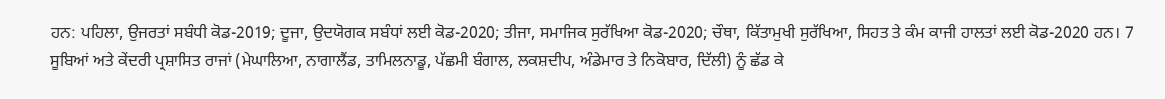ਹਨ: ਪਹਿਲਾ, ਉਜਰਤਾਂ ਸਬੰਧੀ ਕੋਡ-2019; ਦੂਜਾ, ਉਦਯੋਗਕ ਸਬੰਧਾਂ ਲਈ ਕੋਡ-2020; ਤੀਜਾ, ਸਮਾਜਿਕ ਸੁਰੱਖਿਆ ਕੋਡ-2020; ਚੌਥਾ, ਕਿੱਤਾਮੁਖੀ ਸੁਰੱਖਿਆ, ਸਿਹਤ ਤੇ ਕੰਮ ਕਾਜੀ ਹਾਲਤਾਂ ਲਈ ਕੋਡ-2020 ਹਨ। 7 ਸੂਬਿਆਂ ਅਤੇ ਕੇਂਦਰੀ ਪ੍ਰਸ਼ਾਸਿਤ ਰਾਜਾਂ (ਮੇਘਾਲਿਆ, ਨਾਗਾਲੈਂਡ, ਤਾਮਿਲਨਾਡੂ, ਪੱਛਮੀ ਬੰਗਾਲ, ਲਕਸ਼ਦੀਪ, ਅੰਡੇਮਾਰ ਤੇ ਨਿਕੋਬਾਰ, ਦਿੱਲੀ) ਨੂੰ ਛੱਡ ਕੇ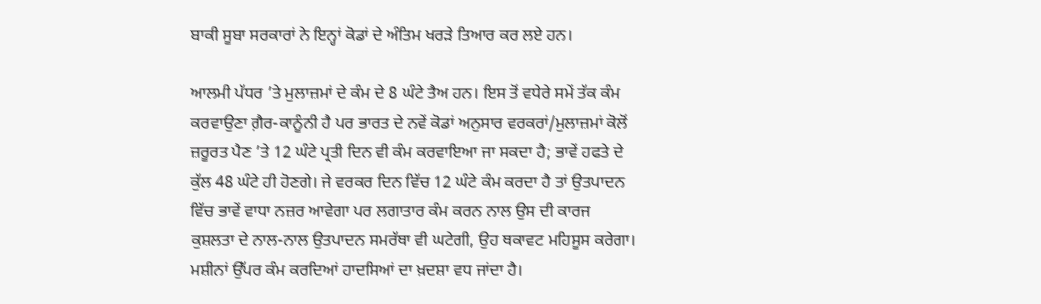ਬਾਕੀ ਸੂਬਾ ਸਰਕਾਰਾਂ ਨੇ ਇਨ੍ਹਾਂ ਕੋਡਾਂ ਦੇ ਅੰਤਿਮ ਖਰੜੇ ਤਿਆਰ ਕਰ ਲਏ ਹਨ।

ਆਲਮੀ ਪੱਧਰ ’ਤੇ ਮੁਲਾਜ਼ਮਾਂ ਦੇ ਕੰਮ ਦੇ 8 ਘੰਟੇ ਤੈਅ ਹਨ। ਇਸ ਤੋਂ ਵਧੇਰੇ ਸਮੇਂ ਤੱਕ ਕੰਮ ਕਰਵਾਉਣਾ ਗ਼ੈਰ-ਕਾਨੂੰਨੀ ਹੈ ਪਰ ਭਾਰਤ ਦੇ ਨਵੇਂ ਕੋਡਾਂ ਅਨੁਸਾਰ ਵਰਕਰਾਂ/ਮੁਲਾਜ਼ਮਾਂ ਕੋਲੋਂ ਜ਼ਰੂਰਤ ਪੈਣ ’ਤੇ 12 ਘੰਟੇ ਪ੍ਰਤੀ ਦਿਨ ਵੀ ਕੰਮ ਕਰਵਾਇਆ ਜਾ ਸਕਦਾ ਹੈ; ਭਾਵੇਂ ਹਫਤੇ ਦੇ ਕੁੱਲ 48 ਘੰਟੇ ਹੀ ਹੋਣਗੇ। ਜੇ ਵਰਕਰ ਦਿਨ ਵਿੱਚ 12 ਘੰਟੇ ਕੰਮ ਕਰਦਾ ਹੈ ਤਾਂ ਉਤਪਾਦਨ ਵਿੱਚ ਭਾਵੇਂ ਵਾਧਾ ਨਜ਼ਰ ਆਵੇਗਾ ਪਰ ਲਗਾਤਾਰ ਕੰਮ ਕਰਨ ਨਾਲ ਉਸ ਦੀ ਕਾਰਜ ਕੁਸ਼ਲਤਾ ਦੇ ਨਾਲ-ਨਾਲ ਉਤਪਾਦਨ ਸਮਰੱਥਾ ਵੀ ਘਟੇਗੀ, ਉਹ ਥਕਾਵਟ ਮਹਿਸੂਸ ਕਰੇਗਾ। ਮਸ਼ੀਨਾਂ ਉੱਪਰ ਕੰਮ ਕਰਦਿਆਂ ਹਾਦਸਿਆਂ ਦਾ ਖ਼ਦਸ਼ਾ ਵਧ ਜਾਂਦਾ ਹੈ।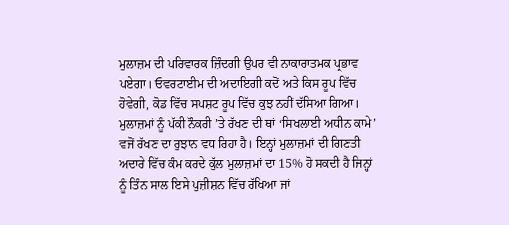ਮੁਲਾਜ਼ਮ ਦੀ ਪਰਿਵਾਰਕ ਜ਼ਿੰਦਗੀ ਉਪਰ ਵੀ ਨਾਕਾਰਾਤਮਕ ਪ੍ਰਭਾਵ ਪਏਗਾ। ਓਵਰਟਾਈਮ ਦੀ ਅਦਾਇਗੀ ਕਦੋਂ ਅਤੇ ਕਿਸ ਰੂਪ ਵਿੱਚ ਹੋਵੇਗੀ, ਕੋਡ ਵਿੱਚ ਸਪਸ਼ਟ ਰੂਪ ਵਿੱਚ ਕੁਝ ਨਹੀਂ ਦੱਸਿਆ ਗਿਆ। ਮੁਲਾਜ਼ਮਾਂ ਨੂੰ ਪੱਕੀ ਨੌਕਰੀ ’ਤੇ ਰੱਖਣ ਦੀ ਥਾਂ ‘ਸਿਖਲਾਈ ਅਧੀਨ ਕਾਮੇ’ ਵਜੋਂ ਰੱਖਣ ਦਾ ਰੁਝਾਨ ਵਧ ਰਿਹਾ ਹੈ। ਇਨ੍ਹਾਂ ਮੁਲਾਜ਼ਮਾਂ ਦੀ ਗਿਣਤੀ ਅਦਾਰੇ ਵਿੱਚ ਕੰਮ ਕਰਦੇ ਕੁੱਲ ਮੁਲਾਜ਼ਮਾਂ ਦਾ 15% ਹੋ ਸਕਦੀ ਹੈ ਜਿਨ੍ਹਾਂ ਨੂੰ ਤਿੰਨ ਸਾਲ ਇਸੇ ਪੁਜ਼ੀਸ਼ਨ ਵਿੱਚ ਰੱਖਿਆ ਜਾਂ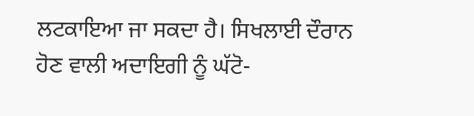ਲਟਕਾਇਆ ਜਾ ਸਕਦਾ ਹੈ। ਸਿਖਲਾਈ ਦੌਰਾਨ ਹੋਣ ਵਾਲੀ ਅਦਾਇਗੀ ਨੂੰ ਘੱਟੋ-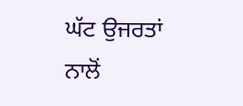ਘੱਟ ਉਜਰਤਾਂ ਨਾਲੋਂ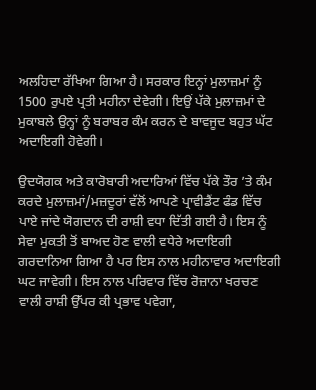ਅਲਹਿਦਾ ਰੱਖਿਆ ਗਿਆ ਹੈ। ਸਰਕਾਰ ਇਨ੍ਹਾਂ ਮੁਲਾਜ਼ਮਾਂ ਨੂੰ 1500 ਰੁਪਏ ਪ੍ਰਤੀ ਮਹੀਨਾ ਦੇਵੇਗੀ। ਇਉਂ ਪੱਕੇ ਮੁਲਾਜ਼ਮਾਂ ਦੇ ਮੁਕਾਬਲੇ ਉਨ੍ਹਾਂ ਨੂੰ ਬਰਾਬਰ ਕੰਮ ਕਰਨ ਦੇ ਬਾਵਜੂਦ ਬਹੁਤ ਘੱਟ ਅਦਾਇਗੀ ਹੋਵੇਗੀ।

ਉਦਯੋਗਕ ਅਤੇ ਕਾਰੋਬਾਰੀ ਅਦਾਰਿਆਂ ਵਿੱਚ ਪੱਕੇ ਤੌਰ ’ਤੇ ਕੰਮ ਕਰਦੇ ਮੁਲਾਜ਼ਮਾਂ/ਮਜ਼ਦੂਰਾਂ ਵੱਲੋਂ ਆਪਣੇ ਪ੍ਰਾਵੀਡੈਂਟ ਫੰਡ ਵਿੱਚ ਪਾਏ ਜਾਂਦੇ ਯੋਗਦਾਨ ਦੀ ਰਾਸ਼ੀ ਵਧਾ ਦਿੱਤੀ ਗਈ ਹੈ। ਇਸ ਨੂੰ ਸੇਵਾ ਮੁਕਤੀ ਤੋਂ ਬਾਅਦ ਹੋਣ ਵਾਲੀ ਵਧੇਰੇ ਅਦਾਇਗੀ ਗਰਦਾਨਿਆ ਗਿਆ ਹੈ ਪਰ ਇਸ ਨਾਲ ਮਹੀਨਾਵਾਰ ਅਦਾਇਗੀ ਘਟ ਜਾਵੇਗੀ। ਇਸ ਨਾਲ ਪਰਿਵਾਰ ਵਿੱਚ ਰੋਜ਼ਾਨਾ ਖਰਚਣ ਵਾਲੀ ਰਾਸ਼ੀ ਉੱਪਰ ਕੀ ਪ੍ਰਭਾਵ ਪਵੇਗਾ,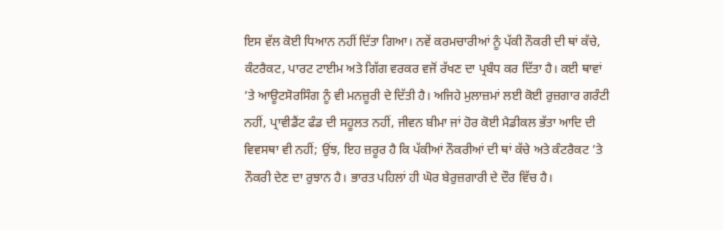ਇਸ ਵੱਲ ਕੋਈ ਧਿਆਨ ਨਹੀਂ ਦਿੱਤਾ ਗਿਆ। ਨਵੇਂ ਕਰਮਚਾਰੀਆਂ ਨੂੰ ਪੱਕੀ ਨੌਕਰੀ ਦੀ ਥਾਂ ਕੱਚੇ, ਕੰਟਰੈਕਟ, ਪਾਰਟ ਟਾਈਮ ਅਤੇ ਗਿੱਗ ਵਰਕਰ ਵਜੋਂ ਰੱਖਣ ਦਾ ਪ੍ਰਬੰਧ ਕਰ ਦਿੱਤਾ ਹੈ। ਕਈ ਥਾਵਾਂ ’ਤੇ ਆਊਟਸੋਰਸਿੰਗ ਨੂੰ ਵੀ ਮਨਜ਼ੂਰੀ ਦੇ ਦਿੱਤੀ ਹੈ। ਅਜਿਹੇ ਮੁਲਾਜ਼ਮਾਂ ਲਈ ਕੋਈ ਰੁਜ਼ਗਾਰ ਗਰੰਟੀ ਨਹੀਂ, ਪ੍ਰਾਵੀਡੈਂਟ ਫੰਡ ਦੀ ਸਹੂਲਤ ਨਹੀਂ, ਜੀਵਨ ਬੀਮਾ ਜਾਂ ਹੋਰ ਕੋਈ ਮੈਡੀਕਲ ਭੱਤਾ ਆਦਿ ਦੀ ਵਿਵਸਥਾ ਵੀ ਨਹੀਂ; ਉਂਝ, ਇਹ ਜ਼ਰੂਰ ਹੈ ਕਿ ਪੱਕੀਆਂ ਨੌਕਰੀਆਂ ਦੀ ਥਾਂ ਕੱਚੇ ਅਤੇ ਕੰਟਰੈਕਟ ’ਤੇ ਨੌਕਰੀ ਦੇਣ ਦਾ ਰੁਝਾਨ ਹੈ। ਭਾਰਤ ਪਹਿਲਾਂ ਹੀ ਘੋਰ ਬੇਰੁਜ਼ਗਾਰੀ ਦੇ ਦੌਰ ਵਿੱਚ ਹੈ।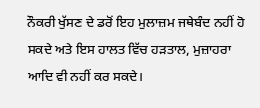ਨੌਕਰੀ ਖੁੱਸਣ ਦੇ ਡਰੋਂ ਇਹ ਮੁਲਾਜ਼ਮ ਜਥੇਬੰਦ ਨਹੀਂ ਹੋ ਸਕਦੇ ਅਤੇ ਇਸ ਹਾਲਤ ਵਿੱਚ ਹੜਤਾਲ, ਮੁਜ਼ਾਹਰਾ ਆਦਿ ਵੀ ਨਹੀਂ ਕਰ ਸਕਦੇ।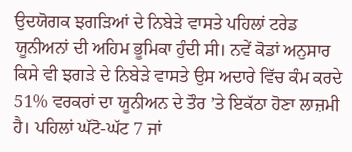ਉਦਯੋਗਕ ਝਗੜਿਆਂ ਦੇ ਨਿਬੇੜੇ ਵਾਸਤੇ ਪਹਿਲਾਂ ਟਰੇਡ ਯੂਨੀਅਨਾਂ ਦੀ ਅਹਿਮ ਭੂਮਿਕਾ ਹੁੰਦੀ ਸੀ। ਨਵੇਂ ਕੋਡਾਂ ਅਨੁਸਾਰ ਕਿਸੇ ਵੀ ਝਗੜੇ ਦੇ ਨਿਬੇੜੇ ਵਾਸਤੇ ਉਸ ਅਦਾਰੇ ਵਿੱਚ ਕੰਮ ਕਰਦੇ 51% ਵਰਕਰਾਂ ਦਾ ਯੂਨੀਅਨ ਦੇ ਤੌਰ ’ਤੇ ਇਕੱਠਾ ਹੋਣਾ ਲਾਜ਼ਮੀ ਹੈ। ਪਹਿਲਾਂ ਘੱਟੋ-ਘੱਟ 7 ਜਾਂ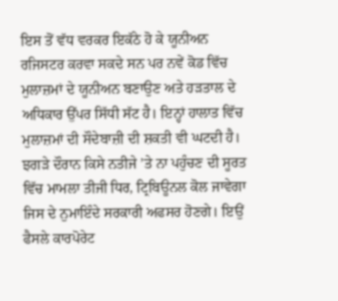ਇਸ ਤੋਂ ਵੱਧ ਵਰਕਰ ਇਕੱਠੇ ਹੋ ਕੇ ਯੂਨੀਅਨ ਰਜਿਸਟਰ ਕਰਵਾ ਸਕਦੇ ਸਨ ਪਰ ਨਵੇਂ ਕੋਡ ਵਿੱਚ ਮੁਲਾਜ਼ਮਾਂ ਦੇ ਯੂਨੀਅਨ ਬਣਾਉਣ ਅਤੇ ਹੜਤਾਲ ਦੇ ਅਧਿਕਾਰ ਉੱਪਰ ਸਿੱਧੀ ਸੱਟ ਹੈ। ਇਨ੍ਹਾਂ ਹਾਲਾਤ ਵਿੱਚ ਮੁਲਾਜ਼ਮਾਂ ਦੀ ਸੌਦੇਬਾਜ਼ੀ ਦੀ ਸ਼ਕਤੀ ਵੀ ਘਟਦੀ ਹੈ। ਝਗੜੇ ਦੌਰਾਨ ਕਿਸੇ ਨਤੀਜੇ ’ਤੇ ਨਾ ਪਹੁੰਚਣ ਦੀ ਸੂਰਤ ਵਿੱਚ ਮਾਮਲਾ ਤੀਜੀ ਧਿਰ, ਟ੍ਰਿਬਿਊਨਲ ਕੋਲ ਜਾਵੇਗਾ ਜਿਸ ਦੇ ਨੁਮਾਇੰਦੇ ਸਰਕਾਰੀ ਅਫਸਰ ਹੋਣਗੇ। ਇਉਂ ਫੈਸਲੇ ਕਾਰਪੋਰੇਟ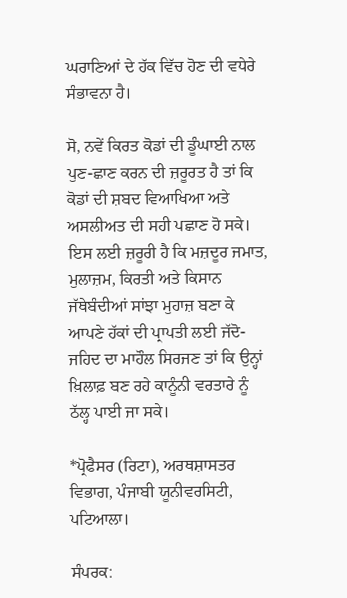ਘਰਾਣਿਆਂ ਦੇ ਹੱਕ ਵਿੱਚ ਹੋਣ ਦੀ ਵਧੇਰੇ ਸੰਭਾਵਨਾ ਹੈ।

ਸੋ, ਨਵੇਂ ਕਿਰਤ ਕੋਡਾਂ ਦੀ ਡੂੰਘਾਈ ਨਾਲ ਪੁਣ-ਛਾਣ ਕਰਨ ਦੀ ਜ਼ਰੂਰਤ ਹੈ ਤਾਂ ਕਿ ਕੋਡਾਂ ਦੀ ਸ਼ਬਦ ਵਿਆਖਿਆ ਅਤੇ ਅਸਲੀਅਤ ਦੀ ਸਹੀ ਪਛਾਣ ਹੋ ਸਕੇ। ਇਸ ਲਈ ਜ਼ਰੂਰੀ ਹੈ ਕਿ ਮਜ਼ਦੂਰ ਜਮਾਤ, ਮੁਲਾਜ਼ਮ, ਕਿਰਤੀ ਅਤੇ ਕਿਸਾਨ ਜੱਥੇਬੰਦੀਆਂ ਸਾਂਝਾ ਮੁਹਾਜ਼ ਬਣਾ ਕੇ ਆਪਣੇ ਹੱਕਾਂ ਦੀ ਪ੍ਰਾਪਤੀ ਲਈ ਜੱਦੋ-ਜਹਿਦ ਦਾ ਮਾਹੌਲ ਸਿਰਜਣ ਤਾਂ ਕਿ ਉਨ੍ਹਾਂ ਖ਼ਿਲਾਫ਼ ਬਣ ਰਹੇ ਕਾਨੂੰਨੀ ਵਰਤਾਰੇ ਨੂੰ ਠੱਲ੍ਹ ਪਾਈ ਜਾ ਸਕੇ।

*ਪ੍ਰੋਫੈਸਰ (ਰਿਟਾ), ਅਰਥਸ਼ਾਸਤਰ ਵਿਭਾਗ, ਪੰਜਾਬੀ ਯੂਨੀਵਰਸਿਟੀ, ਪਟਿਆਲਾ।

ਸੰਪਰਕ: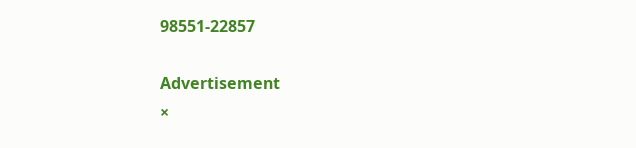98551-22857

Advertisement
×